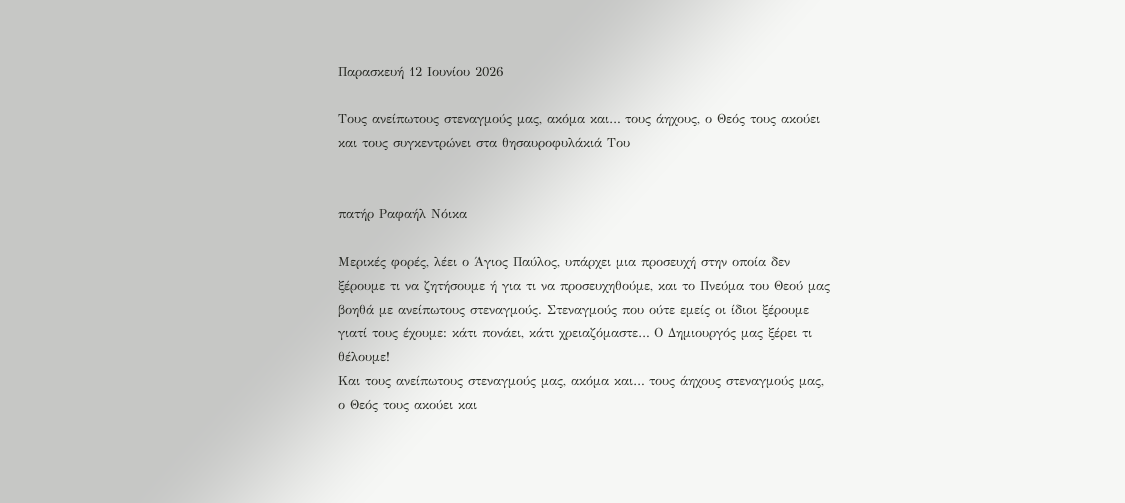Παρασκευή 12 Ιουνίου 2026

Τους ανείπωτους στεναγμούς μας, ακόμα και… τους άηχους, ο Θεός τους ακούει και τους συγκεντρώνει στα θησαυροφυλάκιά Του


πατήρ Ραφαήλ Νόικα

Μερικές φορές, λέει ο Άγιος Παύλος, υπάρχει μια προσευχή στην οποία δεν ξέρουμε τι να ζητήσουμε ή για τι να προσευχηθούμε, και το Πνεύμα του Θεού μας βοηθά με ανείπωτους στεναγμούς. Στεναγμούς που ούτε εμείς οι ίδιοι ξέρουμε γιατί τους έχουμε: κάτι πονάει, κάτι χρειαζόμαστε… Ο Δημιουργός μας ξέρει τι θέλουμε!
Και τους ανείπωτους στεναγμούς μας, ακόμα και… τους άηχους στεναγμούς μας, ο Θεός τους ακούει και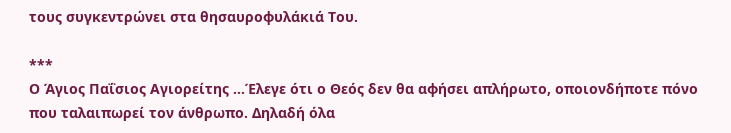τους συγκεντρώνει στα θησαυροφυλάκιά Του.

***
Ο Άγιος Παΐσιος Αγιορείτης …Έλεγε ότι ο Θεός δεν θα αφήσει απλήρωτο, οποιονδήποτε πόνο που ταλαιπωρεί τον άνθρωπο. Δηλαδή όλα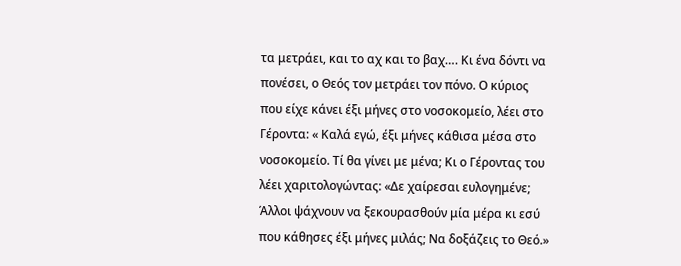τα μετράει, και το αχ και το βαχ…. Κι ένα δόντι να πονέσει, ο Θεός τον μετράει τον πόνο. Ο κύριος που είχε κάνει έξι μήνες στο νοσοκομείο, λέει στο Γέροντα: « Καλά εγώ, έξι μήνες κάθισα μέσα στο νοσοκομείο. Τί θα γίνει με μένα; Κι ο Γέροντας του λέει χαριτολογώντας: «Δε χαίρεσαι ευλογημένε; Άλλοι ψάχνουν να ξεκουρασθούν μία μέρα κι εσύ που κάθησες έξι μήνες μιλάς; Να δοξάζεις το Θεό.»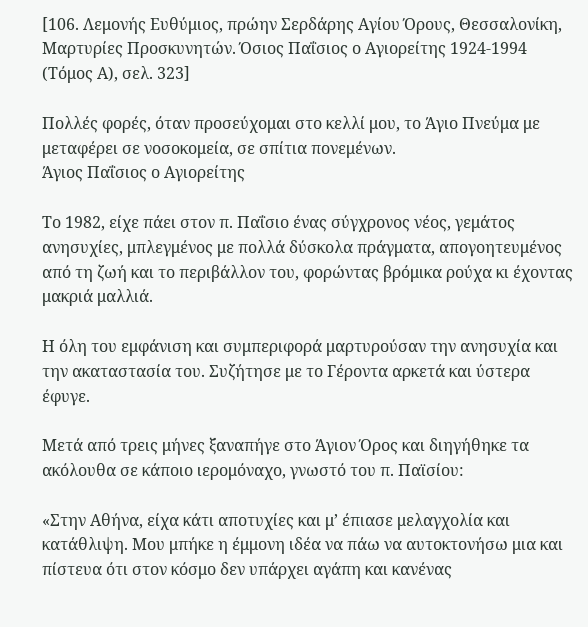[106. Λεμονής Ευθύμιος, πρώην Σερδάρης Αγίου Όρους, Θεσσαλονίκη, Μαρτυρίες Προσκυνητών. Όσιος Παΐσιος ο Αγιορείτης 1924-1994 (Τόμος Α), σελ. 323]

Πολλές φορές, όταν προσεύχομαι στο κελλί μου, το Άγιο Πνεύμα με μεταφέρει σε νοσοκομεία, σε σπίτια πονεμένων.
Άγιος Παΐσιος ο Αγιορείτης

Το 1982, είχε πάει στον π. Παΐσιο ένας σύγχρονος νέος, γεμάτος ανησυχίες, μπλεγμένος με πολλά δύσκολα πράγματα, απογοητευμένος από τη ζωή και το περιβάλλον του, φορώντας βρόμικα ρούχα κι έχοντας μακριά μαλλιά.

Η όλη του εμφάνιση και συμπεριφορά μαρτυρούσαν την ανησυχία και την ακαταστασία του. Συζήτησε με το Γέροντα αρκετά και ύστερα έφυγε.

Μετά από τρεις μήνες ξαναπήγε στο Άγιον Όρος και διηγήθηκε τα ακόλουθα σε κάποιο ιερομόναχο, γνωστό του π. Παϊσίου:

«Στην Αθήνα, είχα κάτι αποτυχίες και μ’ έπιασε μελαγχολία και κατάθλιψη. Μου μπήκε η έμμονη ιδέα να πάω να αυτοκτονήσω μια και πίστευα ότι στον κόσμο δεν υπάρχει αγάπη και κανένας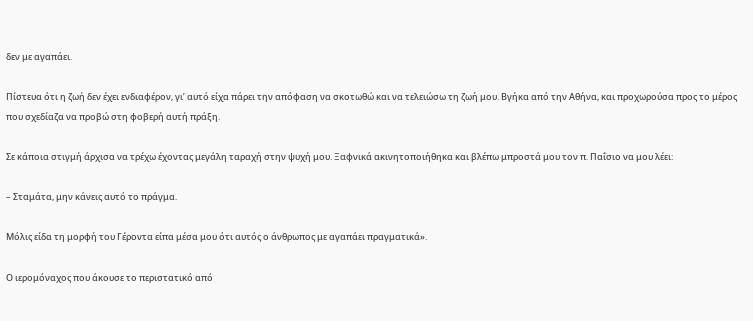δεν με αγαπάει.

Πίστευα ότι η ζωή δεν έχει ενδιαφέρον, γι’ αυτό είχα πάρει την απόφαση να σκοτωθώ και να τελειώσω τη ζωή μου. Βγήκα από την Αθήνα, και προχωρούσα προς το μέρος που σχεδίαζα να προβώ στη φοβερή αυτή πράξη.

Σε κάποια στιγμή άρχισα να τρέχω έχοντας μεγάλη ταραχή στην ψυχή μου. Ξαφνικά ακινητοποιήθηκα και βλέπω μπροστά μου τον π. Παΐσιο να μου λέει:

– Σταμάτα, μην κάνεις αυτό το πράγμα.

Μόλις είδα τη μορφή του Γέροντα είπα μέσα μου ότι αυτός ο άνθρωπος με αγαπάει πραγματικά».

Ο ιερομόναχος που άκουσε το περιστατικό από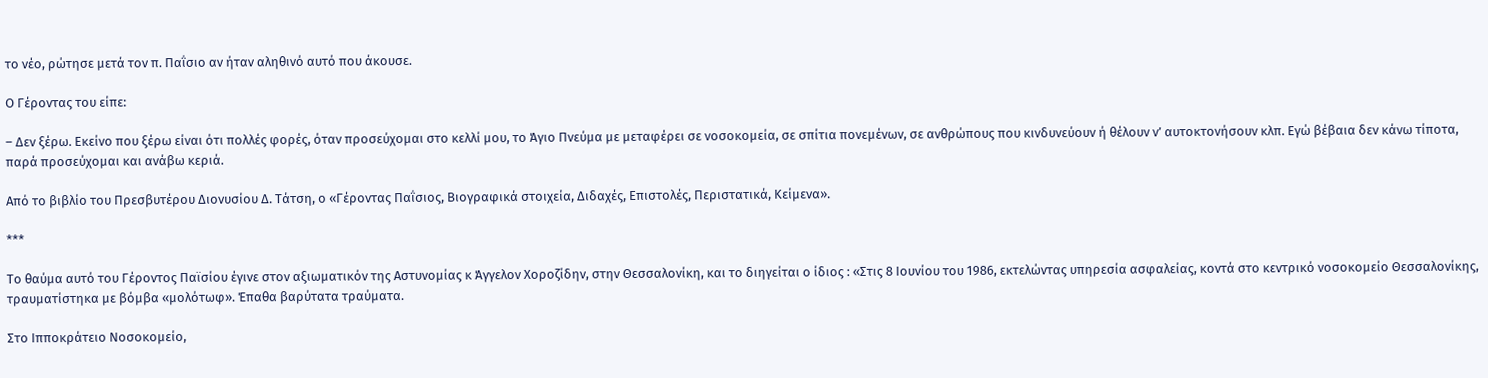το νέο, ρώτησε μετά τον π. Παΐσιο αν ήταν αληθινό αυτό που άκουσε.

Ο Γέροντας του είπε:

– Δεν ξέρω. Εκείνο που ξέρω είναι ότι πολλές φορές, όταν προσεύχομαι στο κελλί μου, το Άγιο Πνεύμα με μεταφέρει σε νοσοκομεία, σε σπίτια πονεμένων, σε ανθρώπους που κινδυνεύουν ή θέλουν ν’ αυτοκτονήσουν κλπ. Εγώ βέβαια δεν κάνω τίποτα, παρά προσεύχομαι και ανάβω κεριά.

Από το βιβλίο του Πρεσβυτέρου Διονυσίου Δ. Τάτση, ο «Γέροντας Παΐσιος, Βιογραφικά στοιχεία, Διδαχές, Επιστολές, Περιστατικά, Κείμενα».

***

Το θαύμα αυτό του Γέροντος Παϊσίου έγινε στον αξιωματικόν της Αστυνομίας κ Άγγελον Χοροζίδην, στην Θεσσαλονίκη, και το διηγείται ο ίδιος : «Στις 8 Ιουνίου του 1986, εκτελώντας υπηρεσία ασφαλείας, κοντά στο κεντρικό νοσοκομείο Θεσσαλονίκης, τραυματίστηκα με βόμβα «μολότωφ». Έπαθα βαρύτατα τραύματα.

Στο Ιπποκράτειο Νοσοκομείο,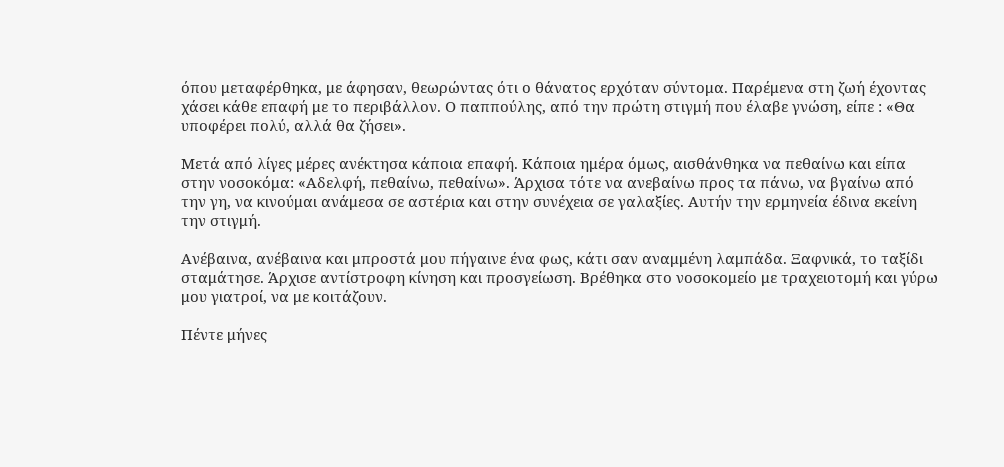όπου μεταφέρθηκα, με άφησαν, θεωρώντας ότι ο θάνατος ερχόταν σύντομα. Παρέμενα στη ζωή έχοντας χάσει κάθε επαφή με το περιβάλλον. Ο παππούλης, από την πρώτη στιγμή που έλαβε γνώση, είπε : «Θα υποφέρει πολύ, αλλά θα ζήσει».

Μετά από λίγες μέρες ανέκτησα κάποια επαφή. Κάποια ημέρα όμως, αισθάνθηκα να πεθαίνω και είπα στην νοσοκόμα: «Αδελφή, πεθαίνω, πεθαίνω». Άρχισα τότε να ανεβαίνω προς τα πάνω, να βγαίνω από την γη, να κινούμαι ανάμεσα σε αστέρια και στην συνέχεια σε γαλαξίες. Αυτήν την ερμηνεία έδινα εκείνη την στιγμή.

Ανέβαινα, ανέβαινα και μπροστά μου πήγαινε ένα φως, κάτι σαν αναμμένη λαμπάδα. Ξαφνικά, το ταξίδι σταμάτησε. Άρχισε αντίστροφη κίνηση και προσγείωση. Βρέθηκα στο νοσοκομείο με τραχειοτομή και γύρω μου γιατροί, να με κοιτάζουν.

Πέντε μήνες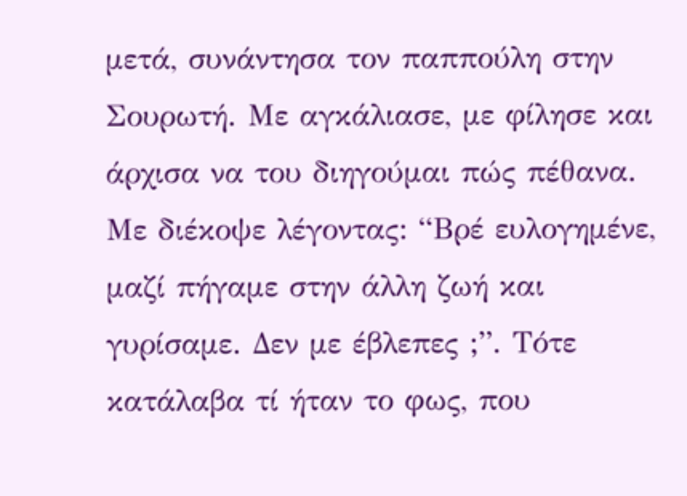μετά, συνάντησα τον παππούλη στην Σουρωτή. Με αγκάλιασε, με φίλησε και άρχισα να του διηγούμαι πώς πέθανα. Με διέκοψε λέγοντας: “Βρέ ευλογημένε, μαζί πήγαμε στην άλλη ζωή και γυρίσαμε. Δεν με έβλεπες ;”. Τότε κατάλαβα τί ήταν το φως, που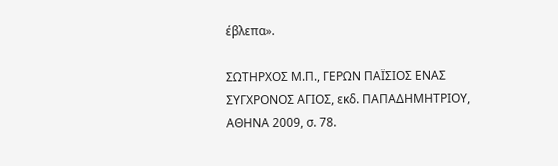έβλεπα».

ΣΩΤΗΡΧΟΣ Μ.Π., ΓΕΡΩΝ ΠΑΪΣΙΟΣ ΕΝΑΣ ΣΥΓΧΡΟΝΟΣ ΑΓΙΟΣ, εκδ. ΠΑΠΑΔΗΜΗΤΡΙΟΥ, ΑΘΗΝΑ 2009, σ. 78.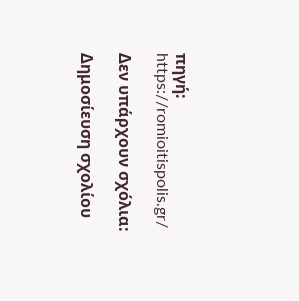πηγή: https://romioitispolis.gr/

Δεν υπάρχουν σχόλια:

Δημοσίευση σχολίου